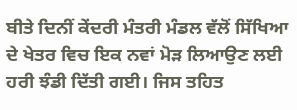ਬੀਤੇ ਦਿਨੀਂ ਕੇਂਦਰੀ ਮੰਤਰੀ ਮੰਡਲ ਵੱਲੋਂ ਸਿੱਖਿਆ ਦੇ ਖੇਤਰ ਵਿਚ ਇਕ ਨਵਾਂ ਮੋੜ ਲਿਆਉਣ ਲਈ ਹਰੀ ਝੰਡੀ ਦਿੱਤੀ ਗਈ। ਜਿਸ ਤਹਿਤ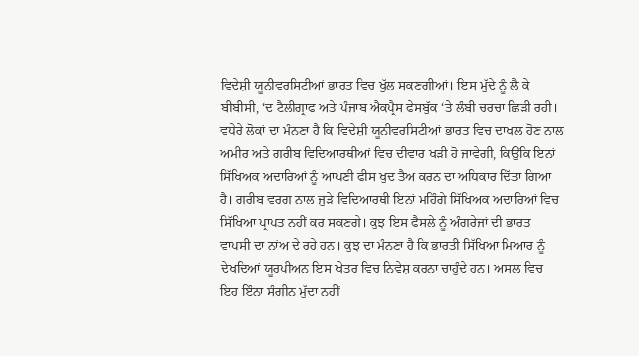ਵਿਦੇਸ਼ੀ ਯੂਨੀਵਰਸਿਟੀਆਂ ਭਾਰਤ ਵਿਚ ਖੁੱਲ ਸਕਣਗੀਆਂ। ਇਸ ਮੁੱਦੇ ਨੂੰ ਲੈ ਕੇ ਬੀਬੀਸੀ, ‘ਦ ਟੈਲੀਗ੍ਰਾਫ ਅਤੇ ਪੰਜਾਬ ਐਕਪ੍ਰੈਸ ਫੇਸਬੁੱਕ ‘ਤੇ ਲੰਬੀ ਚਰਚਾ ਛਿੜੀ ਰਹੀ। ਵਧੇਰੇ ਲੋਕਾਂ ਦਾ ਮੰਨਣਾ ਹੈ ਕਿ ਵਿਦੇਸ਼ੀ ਯੂਨੀਵਰਸਿਟੀਆਂ ਭਾਰਤ ਵਿਚ ਦਾਖਲ ਹੋਣ ਨਾਲ ਅਮੀਰ ਅਤੇ ਗਰੀਬ ਵਿਦਿਆਰਥੀਆਂ ਵਿਚ ਦੀਵਾਰ ਖੜੀ ਹੋ ਜਾਵੇਗੀ, ਕਿਉਂਕਿ ਇਨਾਂ ਸਿੱਖਿਅਕ ਅਦਾਰਿਆਂ ਨੂੰ ਆਪਣੀ ਫੀਸ ਖੁਦ ਤੈਅ ਕਰਨ ਦਾ ਅਧਿਕਾਰ ਦਿੱਤਾ ਗਿਆ ਹੈ। ਗਰੀਬ ਵਰਗ ਨਾਲ ਜੁੜੇ ਵਿਦਿਆਰਥੀ ਇਨਾਂ ਮਹਿੰਗੇ ਸਿੱਖਿਅਕ ਅਦਾਰਿਆਂ ਵਿਚ ਸਿੱਖਿਆ ਪ੍ਰਾਪਤ ਨਹੀਂ ਕਰ ਸਕਣਗੇ। ਕੁਝ ਇਸ ਫੈਸਲੇ ਨੂੰ ਅੰਗਰੇਜਾਂ ਦੀ ਭਾਰਤ ਵਾਪਸੀ ਦਾ ਨਾਂਅ ਦੇ ਰਹੇ ਹਨ। ਕੁਝ ਦਾ ਮੰਨਣਾ ਹੈ ਕਿ ਭਾਰਤੀ ਸਿੱਖਿਆ ਮਿਆਰ ਨੂੰ ਦੇਖਦਿਆਂ ਯੂਰਪੀਅਨ ਇਸ ਖੇਤਰ ਵਿਚ ਨਿਵੇਸ਼ ਕਰਨਾ ਚਾਹੁੰਦੇ ਹਨ। ਅਸਲ ਵਿਚ ਇਹ ਇੰਨਾ ਸੰਗੀਨ ਮੁੱਦਾ ਨਹੀਂ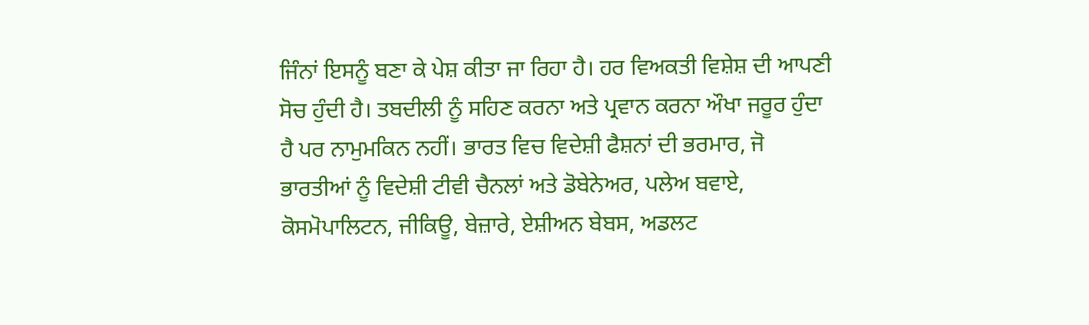ਜਿੰਨਾਂ ਇਸਨੂੰ ਬਣਾ ਕੇ ਪੇਸ਼ ਕੀਤਾ ਜਾ ਰਿਹਾ ਹੈ। ਹਰ ਵਿਅਕਤੀ ਵਿਸ਼ੇਸ਼ ਦੀ ਆਪਣੀ ਸੋਚ ਹੁੰਦੀ ਹੈ। ਤਬਦੀਲੀ ਨੂੰ ਸਹਿਣ ਕਰਨਾ ਅਤੇ ਪ੍ਰਵਾਨ ਕਰਨਾ ਔਖਾ ਜਰੂਰ ਹੁੰਦਾ ਹੈ ਪਰ ਨਾਮੁਮਕਿਨ ਨਹੀਂ। ਭਾਰਤ ਵਿਚ ਵਿਦੇਸ਼ੀ ਫੈਸ਼ਨਾਂ ਦੀ ਭਰਮਾਰ, ਜੋ ਭਾਰਤੀਆਂ ਨੂੰ ਵਿਦੇਸ਼ੀ ਟੀਵੀ ਚੈਨਲਾਂ ਅਤੇ ਡੋਬੇਨੇਅਰ, ਪਲੇਅ ਬਵਾਏ, ਕੋਸਮੋਪਾਲਿਟਨ, ਜੀਕਿਊ, ਬੇਜ਼ਾਰੇ, ਏਸ਼ੀਅਨ ਬੇਬਸ, ਅਡਲਟ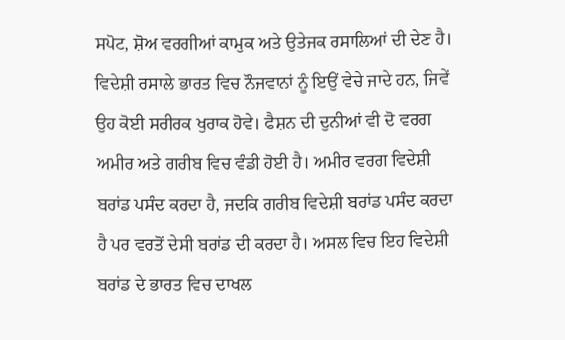ਸਪੋਟ, ਸ਼ੋਅ ਵਰਗੀਆਂ ਕਾਮੁਕ ਅਤੇ ਉਤੇਜਕ ਰਸਾਲਿਆਂ ਦੀ ਦੇਣ ਹੈ। ਵਿਦੇਸ਼ੀ ਰਸਾਲੇ ਭਾਰਤ ਵਿਚ ਨੌਜਵਾਨਾਂ ਨੂੰ ਇਉਂ ਵੇਚੇ ਜਾਦੇ ਹਨ, ਜਿਵੇਂ ਉਹ ਕੋਈ ਸਰੀਰਕ ਖੁਰਾਕ ਹੋਵੇ। ਫੈਸ਼ਨ ਦੀ ਦੁਨੀਆਂ ਵੀ ਦੋ ਵਰਗ ਅਮੀਰ ਅਤੇ ਗਰੀਬ ਵਿਚ ਵੰਡੀ ਹੋਈ ਹੈ। ਅਮੀਰ ਵਰਗ ਵਿਦੇਸ਼ੀ ਬਰਾਂਡ ਪਸੰਦ ਕਰਦਾ ਹੈ, ਜਦਕਿ ਗਰੀਬ ਵਿਦੇਸ਼ੀ ਬਰਾਂਡ ਪਸੰਦ ਕਰਦਾ ਹੈ ਪਰ ਵਰਤੋਂ ਦੇਸੀ ਬਰਾਂਡ ਦੀ ਕਰਦਾ ਹੈ। ਅਸਲ ਵਿਚ ਇਹ ਵਿਦੇਸ਼ੀ ਬਰਾਂਡ ਦੇ ਭਾਰਤ ਵਿਚ ਦਾਖਲ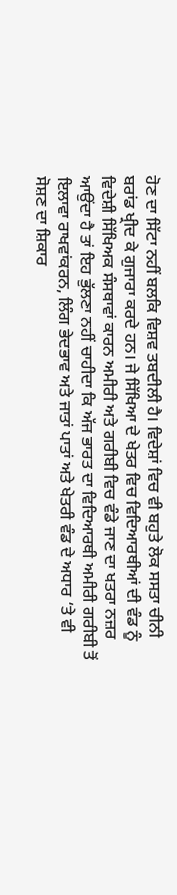ਹੋਣ ਦਾ ਸਿੱਟਾ ਨਹੀਂ ਬਲਕਿ ਵਿਸ਼ਵ ਤਬਦੀਲੀ ਹੈ। ਵਿਦੇਸ਼ਾਂ ਵਿਚ ਵੀ ਬਹੁਤੇ ਲੋਕ ਸਸਤਾ ਚੀਨੀ ਬਰਾਂਡ ਖ੍ਰੀਦ ਕੇ ਗੁਜਾਰਾ ਕਰਦੇ ਹਨ। ਜੇ ਸਿੱਖਿਆ ਦੇ ਖੇਤਰ ਵਿਚ ਵਿਦਿਆਰਥੀਆਂ ਦੀ ਵੰਡ ਨੂੰ ਵਿਦੇਸ਼ੀ ਸਿੱਖਿਅਕ ਸੰਸਥਾਵਾਂ ਕਾਰਨ ਅਮੀਰੀ ਅਤੇ ਗਰੀਬੀ ਵਿਚ ਵੰਡੇ ਜਾਣ ਦਾ ਖਤਰਾ ਨਜ਼ਰ ਆਉਂਦਾ ਹੈ ਤਾਂ ਇਹ ਭੁੱਲਣਾ ਨਹੀਂ ਚਾਹੀਦਾ ਕਿ ਅੱਜ ਭਾਰਤ ਦਾ ਵਿਦਿਆਰਥੀ ਅਮੀਰੀ ਗਰੀਬੀ ਤੋਂ ਇਲਾਵਾ ਰਾਖਵਾਂਕਰਨ, ਲਿੰਗ ਭੇਦਭਾਵ ਅਤੇ ਜਾਤਾਂ ਪਾਤਾਂ ਅਤੇ ਖੇਤਰੀ ਵੰਡ ਦੇ ਅਧਾਰ ‘ਤੇ ਵੀ ਸੋਸ਼ਣ ਦਾ ਸ਼ਿਕਾਰ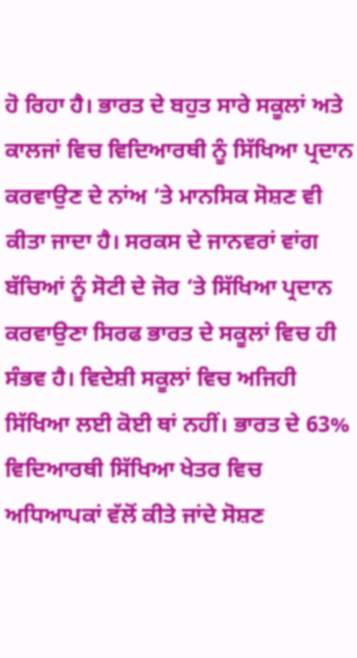ਹੋ ਰਿਹਾ ਹੈ। ਭਾਰਤ ਦੇ ਬਹੁਤ ਸਾਰੇ ਸਕੂਲਾਂ ਅਤੇ ਕਾਲਜਾਂ ਵਿਚ ਵਿਦਿਆਰਥੀ ਨੂੰ ਸਿੱਖਿਆ ਪ੍ਰਦਾਨ ਕਰਵਾਉਣ ਦੇ ਨਾਂਅ ‘ਤੇ ਮਾਨਸਿਕ ਸੋਸ਼ਣ ਵੀ ਕੀਤਾ ਜਾਦਾ ਹੈ। ਸਰਕਸ ਦੇ ਜਾਨਵਰਾਂ ਵਾਂਗ ਬੱਚਿਆਂ ਨੂੰ ਸੋਟੀ ਦੇ ਜੋਰ ‘ਤੇ ਸਿੱਖਿਆ ਪ੍ਰਦਾਨ ਕਰਵਾਉਣਾ ਸਿਰਫ ਭਾਰਤ ਦੇ ਸਕੂਲਾਂ ਵਿਚ ਹੀ ਸੰਭਵ ਹੈ। ਵਿਦੇਸ਼ੀ ਸਕੂਲਾਂ ਵਿਚ ਅਜਿਹੀ ਸਿੱਖਿਆ ਲਈ ਕੋਈ ਥਾਂ ਨਹੀਂ। ਭਾਰਤ ਦੇ 63% ਵਿਦਿਆਰਥੀ ਸਿੱਖਿਆ ਖੇਤਰ ਵਿਚ ਅਧਿਆਪਕਾਂ ਵੱਲੋਂ ਕੀਤੇ ਜਾਂਦੇ ਸੋਸ਼ਣ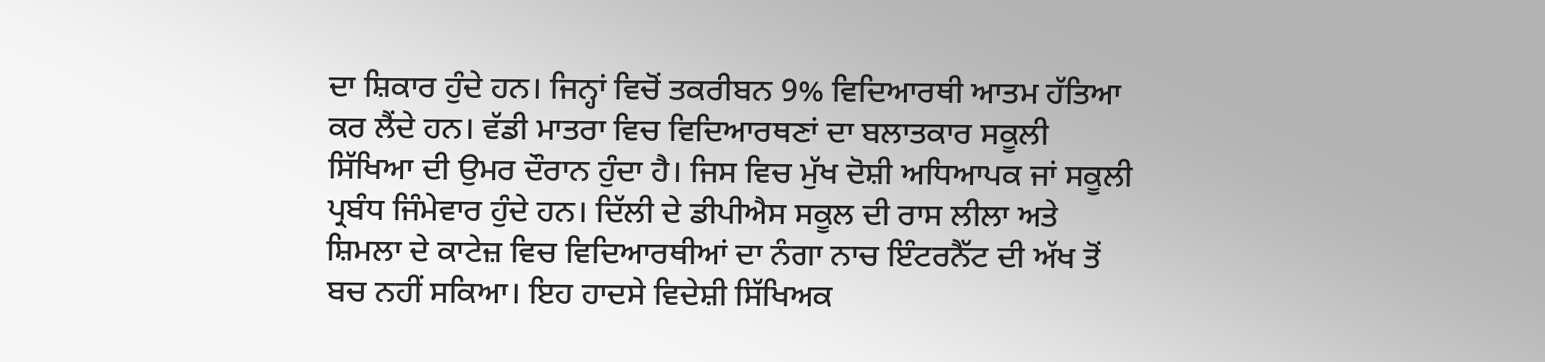ਦਾ ਸ਼ਿਕਾਰ ਹੁੰਦੇ ਹਨ। ਜਿਨ੍ਹਾਂ ਵਿਚੋਂ ਤਕਰੀਬਨ 9% ਵਿਦਿਆਰਥੀ ਆਤਮ ਹੱਤਿਆ ਕਰ ਲੈਂਦੇ ਹਨ। ਵੱਡੀ ਮਾਤਰਾ ਵਿਚ ਵਿਦਿਆਰਥਣਾਂ ਦਾ ਬਲਾਤਕਾਰ ਸਕੂਲੀ ਸਿੱਖਿਆ ਦੀ ਉਮਰ ਦੌਰਾਨ ਹੁੰਦਾ ਹੈ। ਜਿਸ ਵਿਚ ਮੁੱਖ ਦੋਸ਼ੀ ਅਧਿਆਪਕ ਜਾਂ ਸਕੂਲੀ ਪ੍ਰਬੰਧ ਜਿੰਮੇਵਾਰ ਹੁੰਦੇ ਹਨ। ਦਿੱਲੀ ਦੇ ਡੀਪੀਐਸ ਸਕੂਲ ਦੀ ਰਾਸ ਲੀਲਾ ਅਤੇ ਸ਼ਿਮਲਾ ਦੇ ਕਾਟੇਜ਼ ਵਿਚ ਵਿਦਿਆਰਥੀਆਂ ਦਾ ਨੰਗਾ ਨਾਚ ਇੰਟਰਨੈੱਟ ਦੀ ਅੱਖ ਤੋਂ ਬਚ ਨਹੀਂ ਸਕਿਆ। ਇਹ ਹਾਦਸੇ ਵਿਦੇਸ਼ੀ ਸਿੱਖਿਅਕ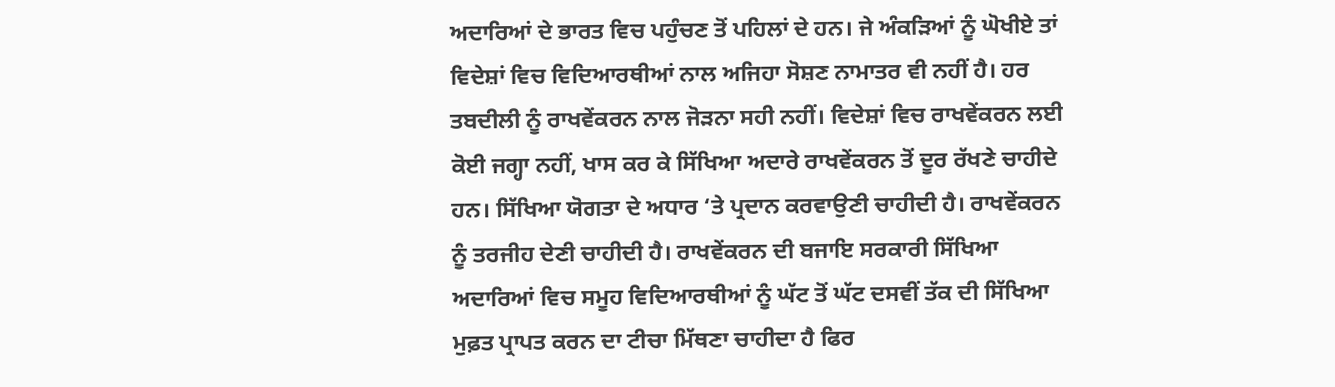ਅਦਾਰਿਆਂ ਦੇ ਭਾਰਤ ਵਿਚ ਪਹੁੰਚਣ ਤੋਂ ਪਹਿਲਾਂ ਦੇ ਹਨ। ਜੇ ਅੰਕੜਿਆਂ ਨੂੰ ਘੋਖੀਏ ਤਾਂ ਵਿਦੇਸ਼ਾਂ ਵਿਚ ਵਿਦਿਆਰਥੀਆਂ ਨਾਲ ਅਜਿਹਾ ਸੋਸ਼ਣ ਨਾਮਾਤਰ ਵੀ ਨਹੀਂ ਹੈ। ਹਰ ਤਬਦੀਲੀ ਨੂੰ ਰਾਖਵੇਂਕਰਨ ਨਾਲ ਜੋੜਨਾ ਸਹੀ ਨਹੀਂ। ਵਿਦੇਸ਼ਾਂ ਵਿਚ ਰਾਖਵੇਂਕਰਨ ਲਈ ਕੋਈ ਜਗ੍ਹਾ ਨਹੀਂ, ਖਾਸ ਕਰ ਕੇ ਸਿੱਖਿਆ ਅਦਾਰੇ ਰਾਖਵੇਂਕਰਨ ਤੋਂ ਦੂਰ ਰੱਖਣੇ ਚਾਹੀਦੇ ਹਨ। ਸਿੱਖਿਆ ਯੋਗਤਾ ਦੇ ਅਧਾਰ ‘ਤੇ ਪ੍ਰਦਾਨ ਕਰਵਾਉਣੀ ਚਾਹੀਦੀ ਹੈ। ਰਾਖਵੇਂਕਰਨ ਨੂੰ ਤਰਜੀਹ ਦੇਣੀ ਚਾਹੀਦੀ ਹੈ। ਰਾਖਵੇਂਕਰਨ ਦੀ ਬਜਾਇ ਸਰਕਾਰੀ ਸਿੱਖਿਆ ਅਦਾਰਿਆਂ ਵਿਚ ਸਮੂਹ ਵਿਦਿਆਰਥੀਆਂ ਨੂੰ ਘੱਟ ਤੋਂ ਘੱਟ ਦਸਵੀਂ ਤੱਕ ਦੀ ਸਿੱਖਿਆ ਮੁਫ਼ਤ ਪ੍ਰਾਪਤ ਕਰਨ ਦਾ ਟੀਚਾ ਮਿੱਥਣਾ ਚਾਹੀਦਾ ਹੈ ਫਿਰ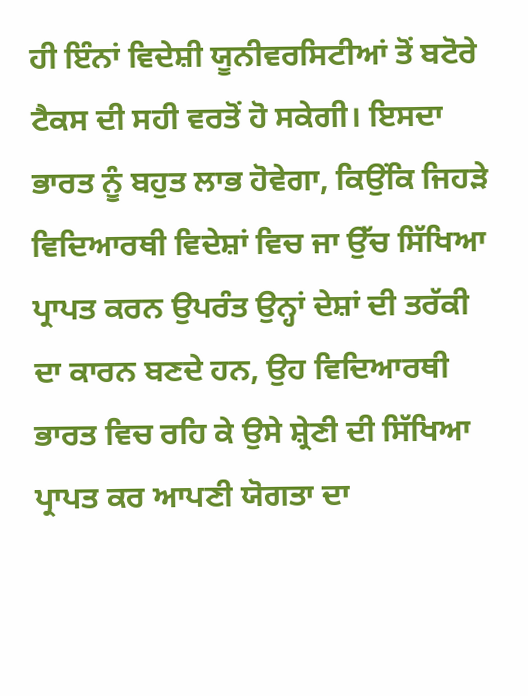ਹੀ ਇੰਨਾਂ ਵਿਦੇਸ਼ੀ ਯੂਨੀਵਰਸਿਟੀਆਂ ਤੋਂ ਬਟੋਰੇ ਟੈਕਸ ਦੀ ਸਹੀ ਵਰਤੋਂ ਹੋ ਸਕੇਗੀ। ਇਸਦਾ ਭਾਰਤ ਨੂੰ ਬਹੁਤ ਲਾਭ ਹੋਵੇਗਾ, ਕਿਉਂਕਿ ਜਿਹੜੇ ਵਿਦਿਆਰਥੀ ਵਿਦੇਸ਼ਾਂ ਵਿਚ ਜਾ ਉੱਚ ਸਿੱਖਿਆ ਪ੍ਰਾਪਤ ਕਰਨ ਉਪਰੰਤ ਉਨ੍ਹਾਂ ਦੇਸ਼ਾਂ ਦੀ ਤਰੱਕੀ ਦਾ ਕਾਰਨ ਬਣਦੇ ਹਨ, ਉਹ ਵਿਦਿਆਰਥੀ ਭਾਰਤ ਵਿਚ ਰਹਿ ਕੇ ਉਸੇ ਸ਼੍ਰੇਣੀ ਦੀ ਸਿੱਖਿਆ ਪ੍ਰਾਪਤ ਕਰ ਆਪਣੀ ਯੋਗਤਾ ਦਾ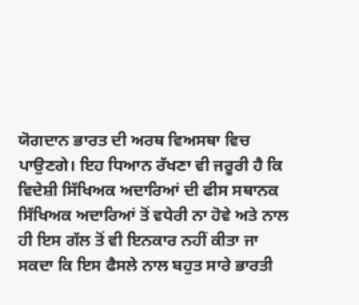ਯੋਗਦਾਨ ਭਾਰਤ ਦੀ ਅਰਥ ਵਿਅਸਥਾ ਵਿਚ ਪਾਉਣਗੇ। ਇਹ ਧਿਆਨ ਰੱਖਣਾ ਵੀ ਜਰੂਰੀ ਹੈ ਕਿ ਵਿਦੇਸ਼ੀ ਸਿੱਖਿਅਕ ਅਦਾਰਿਆਂ ਦੀ ਫੀਸ ਸਥਾਨਕ ਸਿੱਖਿਅਕ ਅਦਾਰਿਆਂ ਤੋਂ ਵਧੇਰੀ ਨਾ ਹੋਵੇ ਅਤੇ ਨਾਲ ਹੀ ਇਸ ਗੱਲ ਤੋਂ ਵੀ ਇਨਕਾਰ ਨਹੀਂ ਕੀਤਾ ਜਾ ਸਕਦਾ ਕਿ ਇਸ ਫੈਸਲੇ ਨਾਲ ਬਹੁਤ ਸਾਰੇ ਭਾਰਤੀ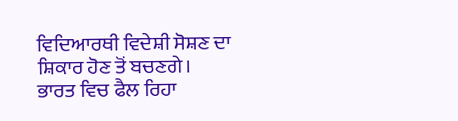ਵਿਦਿਆਰਥੀ ਵਿਦੇਸ਼ੀ ਸੋਸ਼ਣ ਦਾ ਸ਼ਿਕਾਰ ਹੋਣ ਤੋਂ ਬਚਣਗੇ।
ਭਾਰਤ ਵਿਚ ਫੈਲ ਰਿਹਾ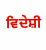ਵਿਦੇਸ਼ੀ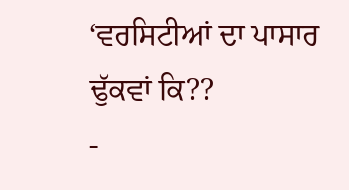‘ਵਰਸਿਟੀਆਂ ਦਾ ਪਾਸਾਰ ਢੁੱਕਵਾਂ ਕਿ??
-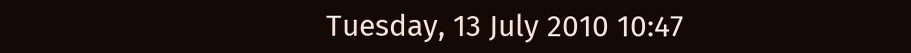Tuesday, 13 July 2010 10:47